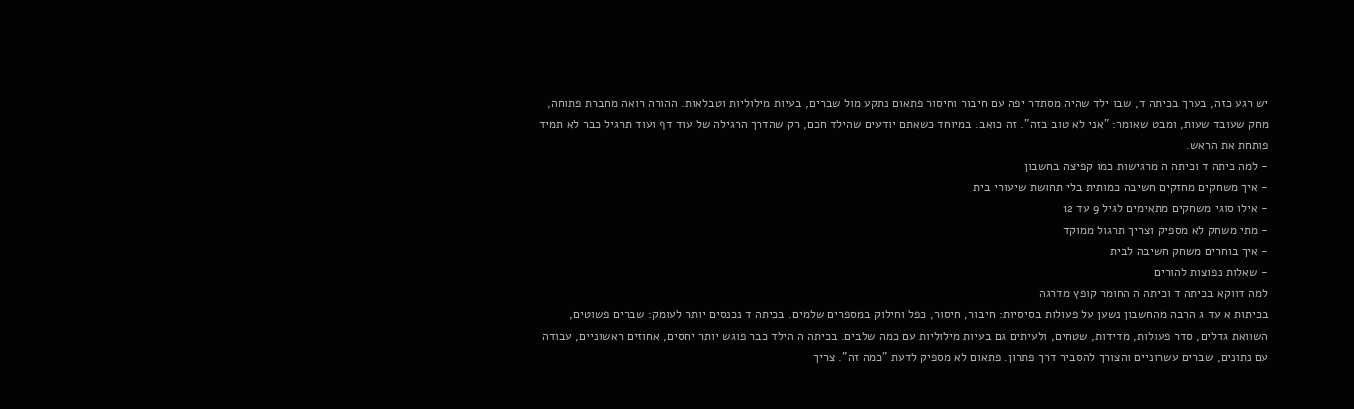יש רגע כזה, בערך בכיתה ד, שבו ילד שהיה מסתדר יפה עם חיבור וחיסור פתאום נתקע מול שברים, בעיות מילוליות וטבלאות. ההורה רואה מחברת פתוחה, מחק שעובד שעות, ומבט שאומר: "אני לא טוב בזה". זה כואב. במיוחד כשאתם יודעים שהילד חכם, רק שהדרך הרגילה של עוד דף ועוד תרגיל כבר לא תמיד פותחת את הראש.
- למה כיתה ד וכיתה ה מרגישות כמו קפיצה בחשבון
- איך משחקים מחזקים חשיבה כמותית בלי תחושת שיעורי בית
- אילו סוגי משחקים מתאימים לגיל 9 עד 12
- מתי משחק לא מספיק וצריך תרגול ממוקד
- איך בוחרים משחק חשיבה לבית
- שאלות נפוצות להורים
למה דווקא בכיתה ד וכיתה ה החומר קופץ מדרגה
בכיתות א עד ג הרבה מהחשבון נשען על פעולות בסיסיות: חיבור, חיסור, כפל וחילוק במספרים שלמים. בכיתה ד נכנסים יותר לעומק: שברים פשוטים, השוואת גדלים, סדר פעולות, מדידות, שטחים, ולעיתים גם בעיות מילוליות עם כמה שלבים. בכיתה ה הילד כבר פוגש יותר יחסים, אחוזים ראשוניים, עבודה עם נתונים, שברים עשרוניים והצורך להסביר דרך פתרון. פתאום לא מספיק לדעת "כמה זה". צריך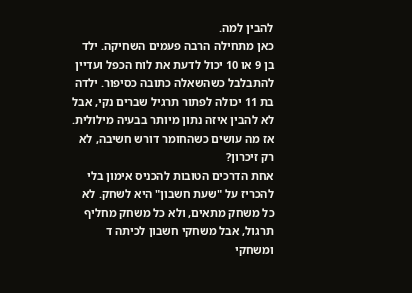להבין למה.
כאן מתחילה הרבה פעמים השחיקה. ילד בן 9 או 10 יכול לדעת את לוח הכפל ועדיין להתבלבל כשהשאלה כתובה כסיפור. ילדה בת 11 יכולה לפתור תרגיל שברים נקי, אבל לא להבין איזה נתון מיותר בבעיה מילולית. אז מה עושים כשהחומר דורש חשיבה, לא רק זיכרון?
אחת הדרכים הטובות להכניס אימון בלי להכריז על "שעת חשבון" היא לשחק. לא כל משחק מתאים, ולא כל משחק מחליף תרגול, אבל משחקי חשבון לכיתה ד ומשחקי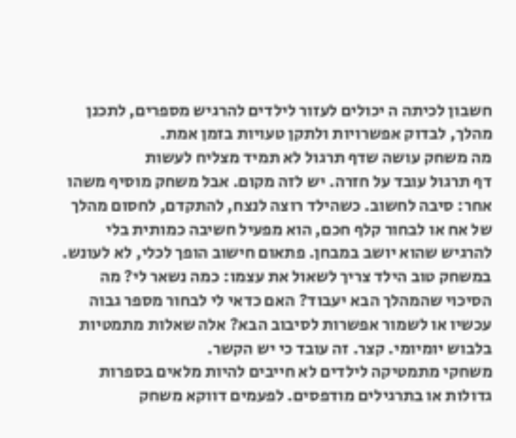חשבון לכיתה ה יכולים לעזור לילדים להרגיש מספרים, לתכנן מהלך, לבדוק אפשרויות ולתקן טעויות בזמן אמת.
מה משחק עושה שדף תרגול לא תמיד מצליח לעשות
דף תרגול עובד על חזרה. יש לזה מקום. אבל משחק מוסיף משהו אחר: סיבה לחשוב. כשהילד רוצה לנצח, להתקדם, לחסום מהלך של אח או לבחור קלף חכם, הוא מפעיל חשיבה כמותית בלי להרגיש שהוא יושב במבחן. פתאום חישוב הופך לכלי, לא לעונש.
במשחק טוב הילד צריך לשאול את עצמו: כמה נשאר לי? מה הסיכוי שהמהלך הבא יעבוד? האם כדאי לי לבחור מספר גבוה עכשיו או לשמור אפשרות לסיבוב הבא? אלה שאלות מתמטיות בלבוש יומיומי. קצר. זה עובד כי יש הקשר.
משחקי מתמטיקה לילדים לא חייבים להיות מלאים בספרות גדולות או בתרגילים מודפסים. לפעמים דווקא משחק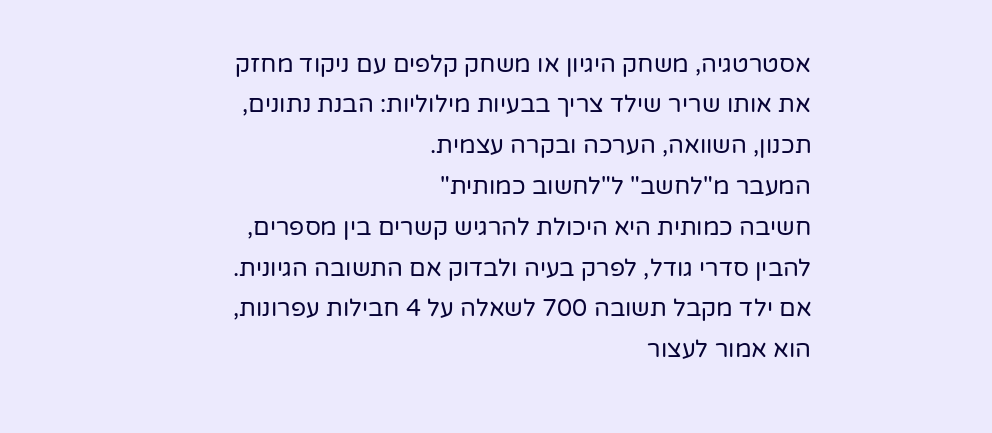אסטרטגיה, משחק היגיון או משחק קלפים עם ניקוד מחזק את אותו שריר שילד צריך בבעיות מילוליות: הבנת נתונים, תכנון, השוואה, הערכה ובקרה עצמית.
המעבר מ"לחשב" ל"לחשוב כמותית"
חשיבה כמותית היא היכולת להרגיש קשרים בין מספרים, להבין סדרי גודל, לפרק בעיה ולבדוק אם התשובה הגיונית. אם ילד מקבל תשובה 700 לשאלה על 4 חבילות עפרונות, הוא אמור לעצור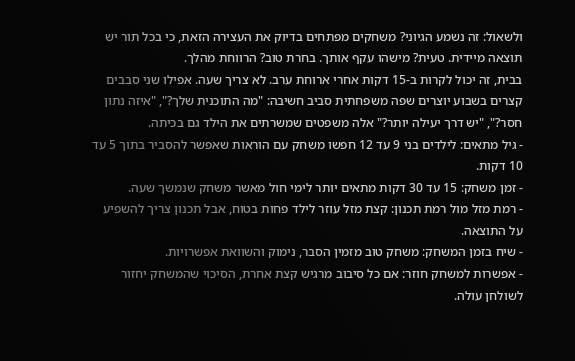ולשאול: זה נשמע הגיוני? משחקים מפתחים בדיוק את העצירה הזאת, כי בכל תור יש תוצאה מיידית. טעית? מישהו עקף אותך. בחרת טוב? הרווחת מהלך.
בבית, זה יכול לקרות ב-15 דקות אחרי ארוחת ערב. לא צריך שעה. אפילו שני סבבים קצרים בשבוע יוצרים שפה משפחתית סביב חשיבה: "מה התוכנית שלך?", "איזה נתון חסר?", "יש דרך יעילה יותר?" אלה משפטים שמשרתים את הילד גם בכיתה.
- גיל מתאים: לילדים בני 9 עד 12 חפשו משחק עם הוראות שאפשר להסביר בתוך 5 עד 10 דקות.
- זמן משחק: 15 עד 30 דקות מתאים יותר לימי חול מאשר משחק שנמשך שעה.
- רמת מזל מול רמת תכנון: קצת מזל עוזר לילד פחות בטוח, אבל תכנון צריך להשפיע על התוצאה.
- שיח בזמן המשחק: משחק טוב מזמין הסבר, נימוק והשוואת אפשרויות.
- אפשרות למשחק חוזר: אם כל סיבוב מרגיש קצת אחרת, הסיכוי שהמשחק יחזור לשולחן עולה.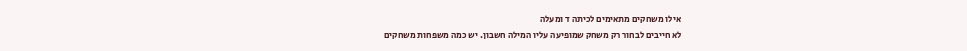אילו משחקים מתאימים לכיתה ד ומעלה
לא חייבים לבחור רק משחק שמופיעה עליו המילה חשבון. יש כמה משפחות משחקים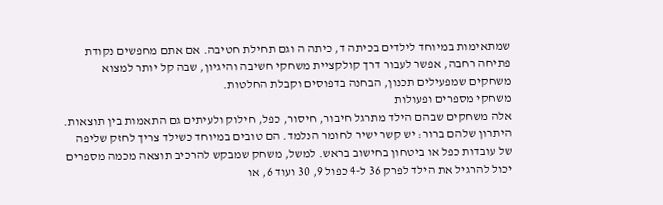שמתאימות במיוחד לילדים בכיתה ד, כיתה ה וגם תחילת חטיבה. אם אתם מחפשים נקודת פתיחה רחבה, אפשר לעבור דרך קולקציית משחקי חשיבה והיגיון, שבה קל יותר למצוא משחקים שמפעילים תכנון, הבחנה בדפוסים וקבלת החלטות.
משחקי מספרים ופעולות
אלה משחקים שבהם הילד מתרגל חיבור, חיסור, כפל, חילוק ולעיתים גם התאמות בין תוצאות. היתרון שלהם ברור: יש קשר ישיר לחומר הנלמד. הם טובים במיוחד כשילד צריך לחזק שליפה של עובדות כפל או ביטחון בחישוב בראש. למשל, משחק שמבקש להרכיב תוצאה מכמה מספרים יכול להרגיל את הילד לפרק 36 ל-4 כפול 9, 30 ועוד 6, או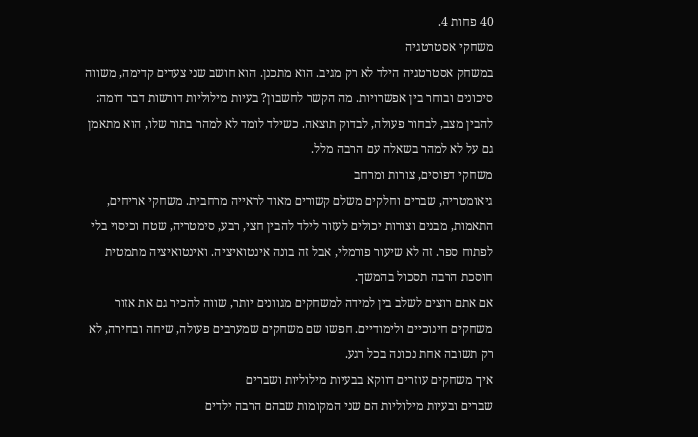40 פחות 4.
משחקי אסטרטגיה
במשחק אסטרטגיה הילד לא רק מגיב. הוא מתכנן. הוא חושב שני צעדים קדימה, משווה סיכונים ובוחר בין אפשרויות. מה הקשר לחשבון? בעיות מילוליות דורשות דבר דומה: להבין מצב, לבחור פעולה, לבדוק תוצאה. כשילד לומד לא למהר בתור שלו, הוא מתאמן גם על לא למהר בשאלה עם הרבה מלל.
משחקי דפוסים, צורות ומרחב
גיאומטריה, שברים וחלקים משלם קשורים מאוד לראייה מרחבית. משחקי אריחים, התאמות, מבנים וצורות יכולים לעזור לילד להבין חצי, רבע, סימטריה, שטח וכיסוי בלי לפתוח ספר. זה לא שיעור פורמלי, אבל זה בונה אינטואיציה. ואינטואיציה מתמטית חוסכת הרבה תסכול בהמשך.
אם אתם רוצים לשלב בין למידה למשחקים מגוונים יותר, שווה להכיר גם את אזור משחקים חינוכיים ולימודיים. חפשו שם משחקים שמערבים פעולה, שיחה ובחירה, לא רק תשובה אחת נכונה בכל רגע.
איך משחקים עוזרים דווקא בבעיות מילוליות ושברים
שברים ובעיות מילוליות הם שני המקומות שבהם הרבה ילדים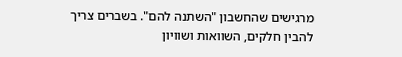מרגישים שהחשבון "השתנה להם". בשברים צריך להבין חלקים, השוואות ושוויון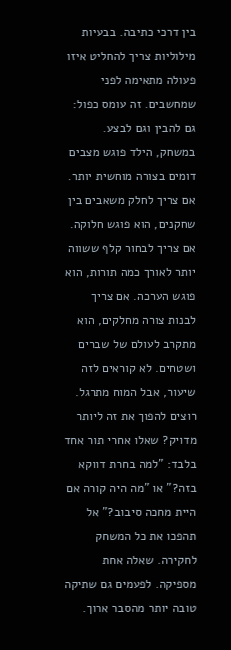בין דרכי כתיבה. בבעיות מילוליות צריך להחליט איזו פעולה מתאימה לפני שמחשבים. זה עומס כפול: גם להבין וגם לבצע.
במשחק, הילד פוגש מצבים דומים בצורה מוחשית יותר. אם צריך לחלק משאבים בין שחקנים, הוא פוגש חלוקה. אם צריך לבחור קלף ששווה יותר לאורך כמה תורות, הוא פוגש הערכה. אם צריך לבנות צורה מחלקים, הוא מתקרב לעולם של שברים ושטחים. לא קוראים לזה שיעור, אבל המוח מתרגל.
רוצים להפוך את זה ליותר מדויק? שאלו אחרי תור אחד בלבד: "למה בחרת דווקא בזה?" או "מה היה קורה אם היית מחכה סיבוב?" אל תהפכו את כל המשחק לחקירה. שאלה אחת מספיקה. לפעמים גם שתיקה טובה יותר מהסבר ארוך.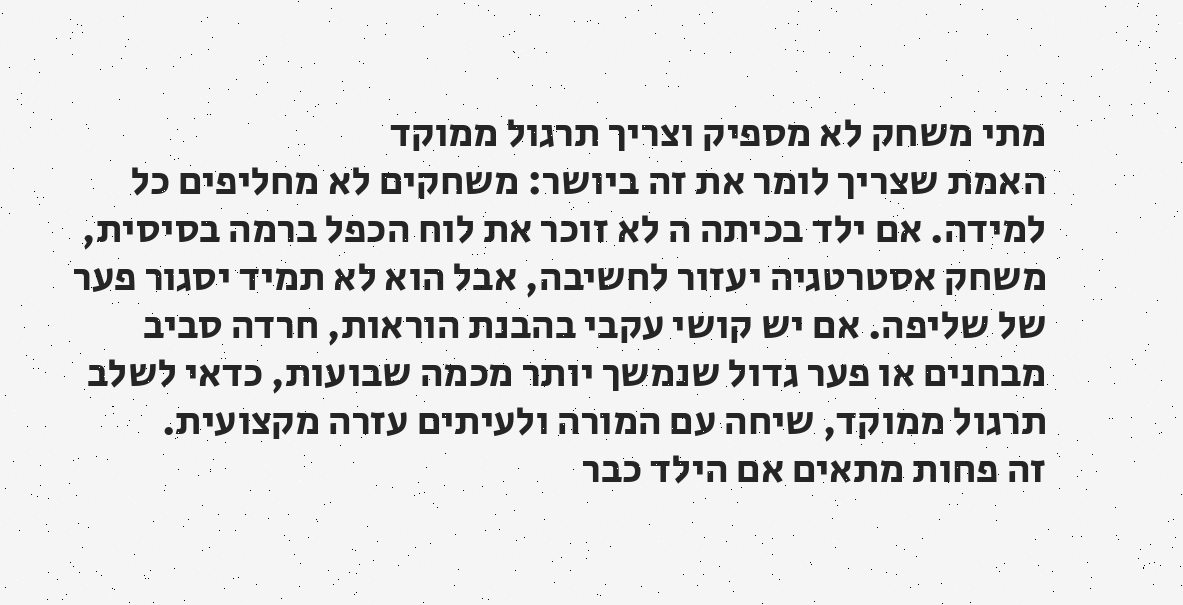מתי משחק לא מספיק וצריך תרגול ממוקד
האמת שצריך לומר את זה ביושר: משחקים לא מחליפים כל למידה. אם ילד בכיתה ה לא זוכר את לוח הכפל ברמה בסיסית, משחק אסטרטגיה יעזור לחשיבה, אבל הוא לא תמיד יסגור פער של שליפה. אם יש קושי עקבי בהבנת הוראות, חרדה סביב מבחנים או פער גדול שנמשך יותר מכמה שבועות, כדאי לשלב תרגול ממוקד, שיחה עם המורה ולעיתים עזרה מקצועית.
זה פחות מתאים אם הילד כבר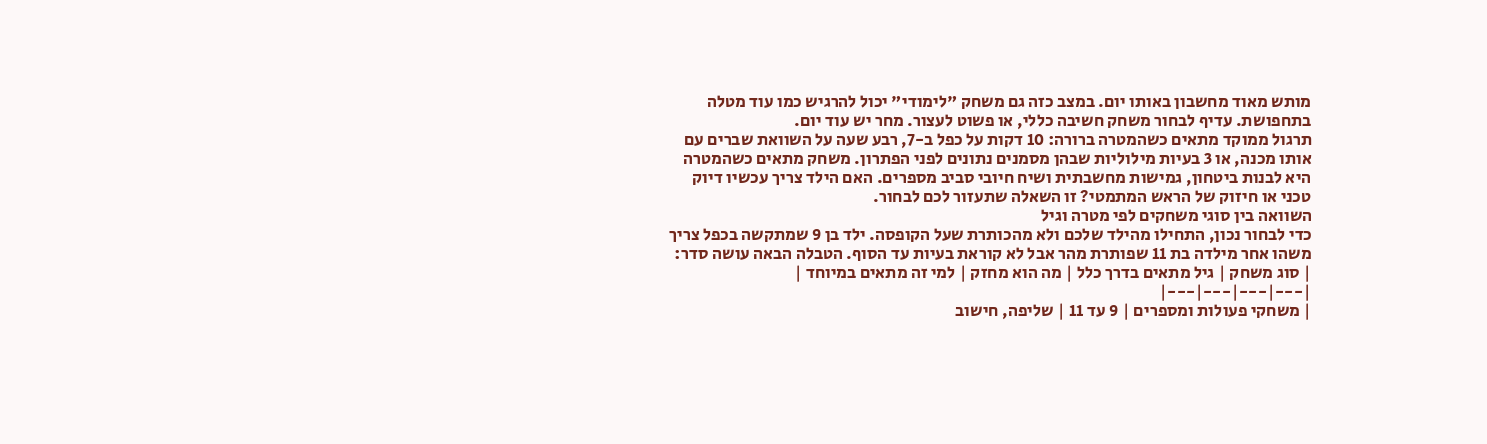מותש מאוד מחשבון באותו יום. במצב כזה גם משחק "לימודי" יכול להרגיש כמו עוד מטלה בתחפושת. עדיף לבחור משחק חשיבה כללי, או פשוט לעצור. מחר יש עוד יום.
תרגול ממוקד מתאים כשהמטרה ברורה: 10 דקות על כפל ב-7, רבע שעה על השוואת שברים עם אותו מכנה, או 3 בעיות מילוליות שבהן מסמנים נתונים לפני הפתרון. משחק מתאים כשהמטרה היא לבנות ביטחון, גמישות מחשבתית ושיח חיובי סביב מספרים. האם הילד צריך עכשיו דיוק טכני או חיזוק של הראש המתמטי? זו השאלה שתעזור לכם לבחור.
השוואה בין סוגי משחקים לפי מטרה וגיל
כדי לבחור נכון, התחילו מהילד שלכם ולא מהכותרת שעל הקופסה. ילד בן 9 שמתקשה בכפל צריך משהו אחר מילדה בת 11 שפותרת מהר אבל לא קוראת בעיות עד הסוף. הטבלה הבאה עושה סדר:
| סוג משחק | גיל מתאים בדרך כלל | מה הוא מחזק | למי זה מתאים במיוחד |
|---|---|---|---|
| משחקי פעולות ומספרים | 9 עד 11 | שליפה, חישוב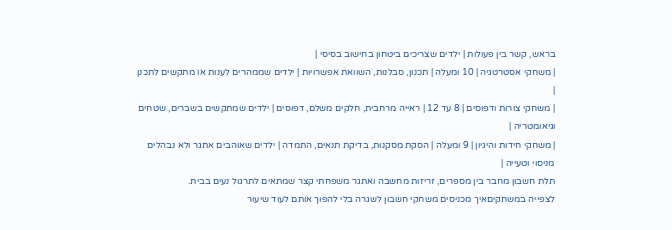בראש, קשר בין פעולות | ילדים שצריכים ביטחון בחישוב בסיסי |
| משחקי אסטרטגיה | 10 ומעלה | תכנון, סבלנות, השוואת אפשרויות | ילדים שממהרים לענות או מתקשים לתכנן |
| משחקי צורות ודפוסים | 8 עד 12 | ראייה מרחבית, חלקים משלם, דפוסים | ילדים שמתקשים בשברים, שטחים וגיאומטריה |
| משחקי חידות והיגיון | 9 ומעלה | הסקת מסקנות, בדיקת תנאים, התמדה | ילדים שאוהבים אתגר ולא נבהלים מניסוי וטעייה |
תלת חשבון מחבר בין מספרים, זריזות מחשבה ואתגר משפחתי קצר שמתאים לתרגול נעים בבית.
לצפייה במשחקיםאיך מכניסים משחקי חשבון לשגרה בלי להפוך אותם לעוד שיעור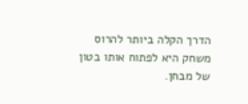הדרך הקלה ביותר להרוס משחק היא לפתוח אותו בטון של מבחן.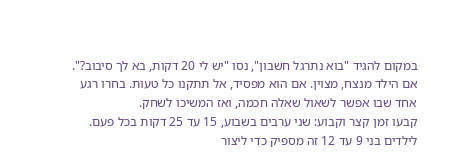במקום להגיד "בוא נתרגל חשבון", נסו "יש לי 20 דקות, בא לך סיבוב?". אם הילד מנצח, מצוין. אם הוא מפסיד, אל תתקנו כל טעות. בחרו רגע אחד שבו אפשר לשאול שאלה חכמה, ואז המשיכו לשחק.
קבעו זמן קצר וקבוע: שני ערבים בשבוע, 15 עד 25 דקות בכל פעם. לילדים בני 9 עד 12 זה מספיק כדי ליצור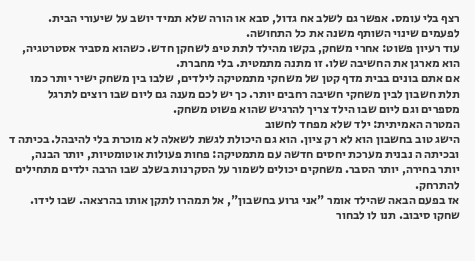רצף בלי עומס. אפשר גם לשלב אח גדול, סבא או הורה שלא תמיד יושב על שיעורי הבית. לפעמים שינוי השותף משנה את כל התחושה.
עוד רעיון פשוט: אחרי משחק, בקשו מהילד לתת טיפ לשחקן חדש. כשהוא מסביר אסטרטגיה, הוא מארגן את החשיבה שלו. זו מתנה מתמטית. בלי מחברת.
אם אתם בונים בבית מדף קטן של משחקי מתמטיקה לילדים, שלבו בין משחק ישיר יותר כמו תלת חשבון לבין משחקי חשיבה רחבים יותר. כך יש לכם מענה גם ליום שבו רוצים לתרגל מספרים וגם ליום שבו הילד צריך להרגיש שהוא פשוט משחק.
המטרה האמיתית: ילד שלא מפחד לחשוב
הישג טוב בחשבון הוא לא רק ציון. הוא גם היכולת לגשת לשאלה לא מוכרת בלי להיבהל. בכיתה ד ובכיתה ה נבנית מערכת יחסים חדשה עם מתמטיקה: פחות פעולות אוטומטיות, יותר הבנה, יותר בחירה, יותר הסבר. משחקים יכולים לשמור על הסקרנות בשלב שבו הרבה ילדים מתחילים להתרחק.
אז בפעם הבאה שהילד אומר "אני גרוע בחשבון", אל תמהרו לתקן אותו בהרצאה. שבו לידו. שחקו סיבוב. תנו לו לבחור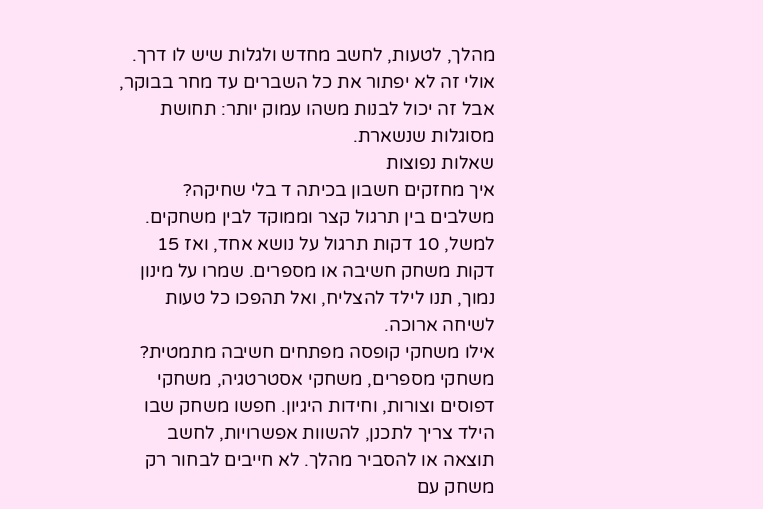מהלך, לטעות, לחשב מחדש ולגלות שיש לו דרך. אולי זה לא יפתור את כל השברים עד מחר בבוקר, אבל זה יכול לבנות משהו עמוק יותר: תחושת מסוגלות שנשארת.
שאלות נפוצות
איך מחזקים חשבון בכיתה ד בלי שחיקה?
משלבים בין תרגול קצר וממוקד לבין משחקים. למשל, 10 דקות תרגול על נושא אחד, ואז 15 דקות משחק חשיבה או מספרים. שמרו על מינון נמוך, תנו לילד להצליח, ואל תהפכו כל טעות לשיחה ארוכה.
אילו משחקי קופסה מפתחים חשיבה מתמטית?
משחקי מספרים, משחקי אסטרטגיה, משחקי דפוסים וצורות, וחידות היגיון. חפשו משחק שבו הילד צריך לתכנן, להשוות אפשרויות, לחשב תוצאה או להסביר מהלך. לא חייבים לבחור רק משחק עם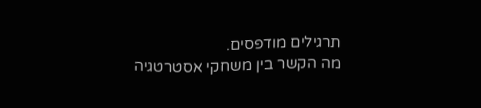תרגילים מודפסים.
מה הקשר בין משחקי אסטרטגיה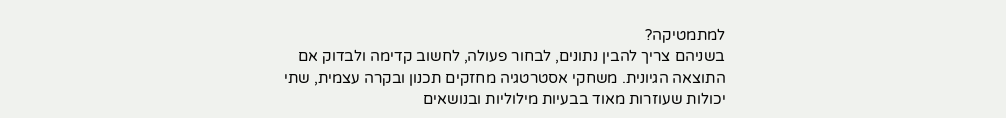למתמטיקה?
בשניהם צריך להבין נתונים, לבחור פעולה, לחשוב קדימה ולבדוק אם התוצאה הגיונית. משחקי אסטרטגיה מחזקים תכנון ובקרה עצמית, שתי יכולות שעוזרות מאוד בבעיות מילוליות ובנושאים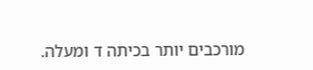מורכבים יותר בכיתה ד ומעלה.